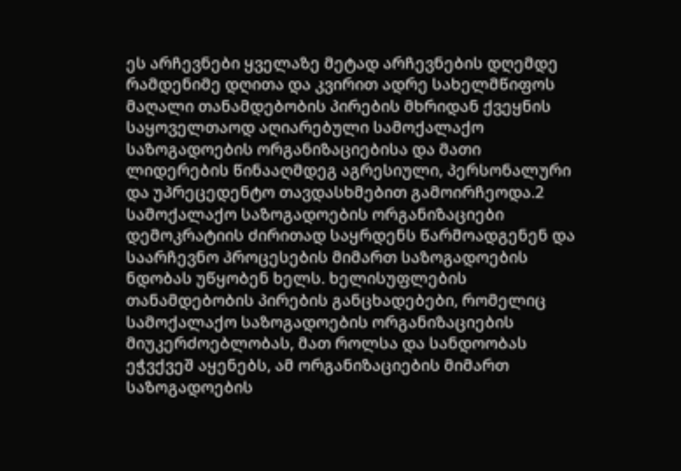ეს არჩევნები ყველაზე მეტად არჩევნების დღემდე რამდენიმე დღითა და კვირით ადრე სახელმწიფოს მაღალი თანამდებობის პირების მხრიდან ქვეყნის საყოველთაოდ აღიარებული სამოქალაქო საზოგადოების ორგანიზაციებისა და მათი ლიდერების წინააღმდეგ აგრესიული, პერსონალური და უპრეცედენტო თავდასხმებით გამოირჩეოდა.2 სამოქალაქო საზოგადოების ორგანიზაციები დემოკრატიის ძირითად საყრდენს წარმოადგენენ და საარჩევნო პროცესების მიმართ საზოგადოების ნდობას უწყობენ ხელს. ხელისუფლების თანამდებობის პირების განცხადებები, რომელიც სამოქალაქო საზოგადოების ორგანიზაციების მიუკერძოებლობას, მათ როლსა და სანდოობას ეჭვქვეშ აყენებს, ამ ორგანიზაციების მიმართ საზოგადოების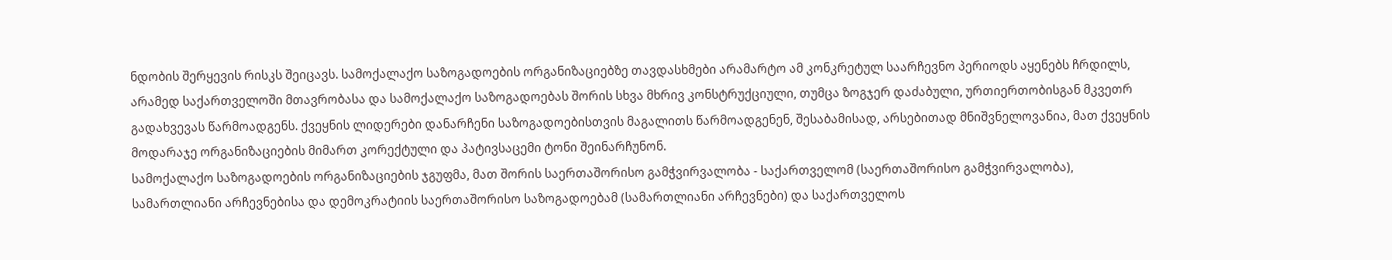ნდობის შერყევის რისკს შეიცავს. სამოქალაქო საზოგადოების ორგანიზაციებზე თავდასხმები არამარტო ამ კონკრეტულ საარჩევნო პერიოდს აყენებს ჩრდილს, არამედ საქართველოში მთავრობასა და სამოქალაქო საზოგადოებას შორის სხვა მხრივ კონსტრუქციული, თუმცა ზოგჯერ დაძაბული, ურთიერთობისგან მკვეთრ გადახვევას წარმოადგენს. ქვეყნის ლიდერები დანარჩენი საზოგადოებისთვის მაგალითს წარმოადგენენ, შესაბამისად, არსებითად მნიშვნელოვანია, მათ ქვეყნის მოდარაჯე ორგანიზაციების მიმართ კორექტული და პატივსაცემი ტონი შეინარჩუნონ.
სამოქალაქო საზოგადოების ორგანიზაციების ჯგუფმა, მათ შორის საერთაშორისო გამჭვირვალობა - საქართველომ (საერთაშორისო გამჭვირვალობა), სამართლიანი არჩევნებისა და დემოკრატიის საერთაშორისო საზოგადოებამ (სამართლიანი არჩევნები) და საქართველოს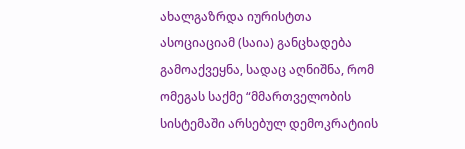ახალგაზრდა იურისტთა ასოციაციამ (საია) განცხადება გამოაქვეყნა, სადაც აღნიშნა, რომ ომეგას საქმე “მმართველობის სისტემაში არსებულ დემოკრატიის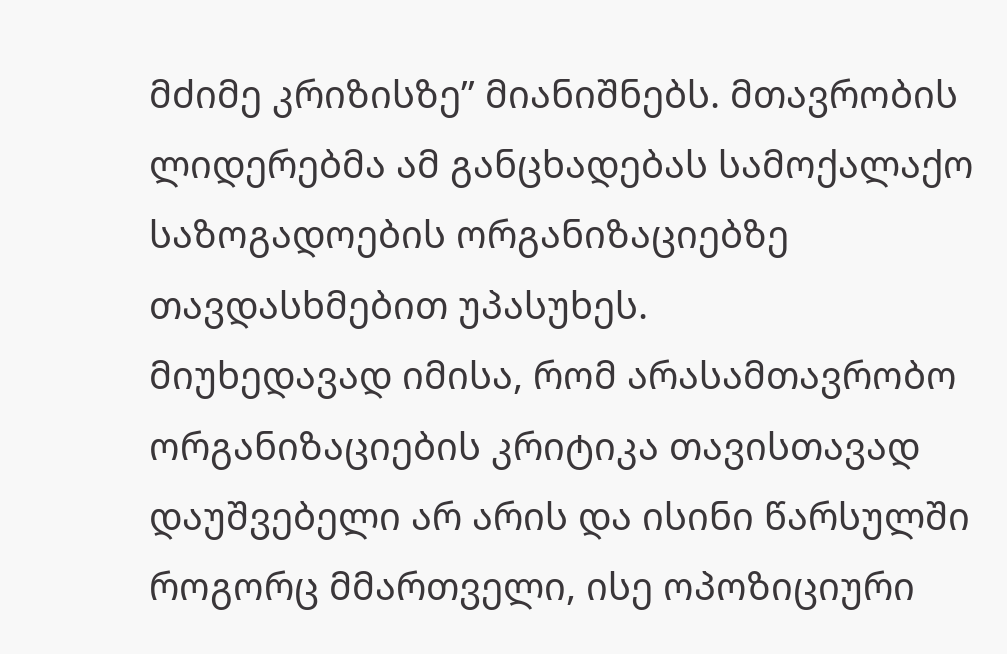მძიმე კრიზისზე” მიანიშნებს. მთავრობის ლიდერებმა ამ განცხადებას სამოქალაქო საზოგადოების ორგანიზაციებზე თავდასხმებით უპასუხეს.
მიუხედავად იმისა, რომ არასამთავრობო ორგანიზაციების კრიტიკა თავისთავად დაუშვებელი არ არის და ისინი წარსულში როგორც მმართველი, ისე ოპოზიციური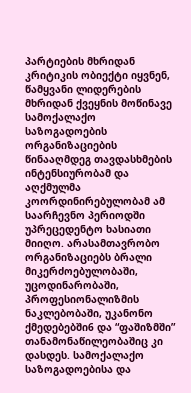პარტიების მხრიდან კრიტიკის ობიექტი იყვნენ, წამყვანი ლიდერების მხრიდან ქვეყნის მოწინავე სამოქალაქო საზოგადოების ორგანიზაციების წინააღმდეგ თავდასხმების ინტენსიურობამ და აღქმულმა კოორდინირებულობამ ამ საარჩევნო პერიოდში უპრეცედენტო ხასიათი მიიღო. არასამთავრობო ორგანიზაციებს ბრალი მიკერძოებულობაში, უცოდინარობაში, პროფესიონალიზმის ნაკლებობაში, უკანონო ქმედებებში6 და “ფაშიზმში” თანამონაწილეობაშიც კი დასდეს. სამოქალაქო საზოგადოებისა და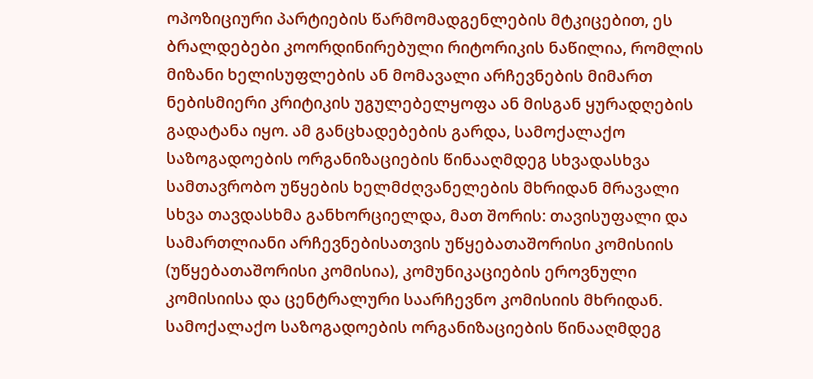ოპოზიციური პარტიების წარმომადგენლების მტკიცებით, ეს ბრალდებები კოორდინირებული რიტორიკის ნაწილია, რომლის მიზანი ხელისუფლების ან მომავალი არჩევნების მიმართ ნებისმიერი კრიტიკის უგულებელყოფა ან მისგან ყურადღების გადატანა იყო. ამ განცხადებების გარდა, სამოქალაქო საზოგადოების ორგანიზაციების წინააღმდეგ სხვადასხვა სამთავრობო უწყების ხელმძღვანელების მხრიდან მრავალი სხვა თავდასხმა განხორციელდა, მათ შორის: თავისუფალი და სამართლიანი არჩევნებისათვის უწყებათაშორისი კომისიის (უწყებათაშორისი კომისია), კომუნიკაციების ეროვნული კომისიისა და ცენტრალური საარჩევნო კომისიის მხრიდან. სამოქალაქო საზოგადოების ორგანიზაციების წინააღმდეგ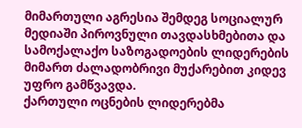მიმართული აგრესია შემდეგ სოციალურ მედიაში პიროვნული თავდასხმებითა და სამოქალაქო საზოგადოების ლიდერების მიმართ ძალადობრივი მუქარებით კიდევ უფრო გამწვავდა.
ქართული ოცნების ლიდერებმა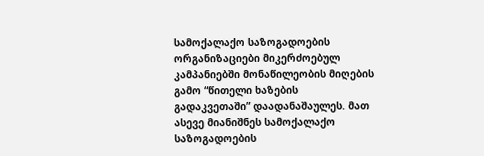სამოქალაქო საზოგადოების ორგანიზაციები მიკერძოებულ კამპანიებში მონაწილეობის მიღების გამო “წითელი ხაზების გადაკვეთაში” დაადანაშაულეს. მათ ასევე მიანიშნეს სამოქალაქო საზოგადოების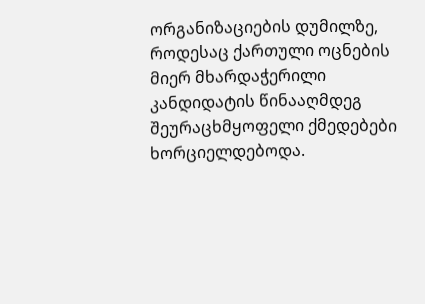ორგანიზაციების დუმილზე, როდესაც ქართული ოცნების მიერ მხარდაჭერილი კანდიდატის წინააღმდეგ შეურაცხმყოფელი ქმედებები ხორციელდებოდა.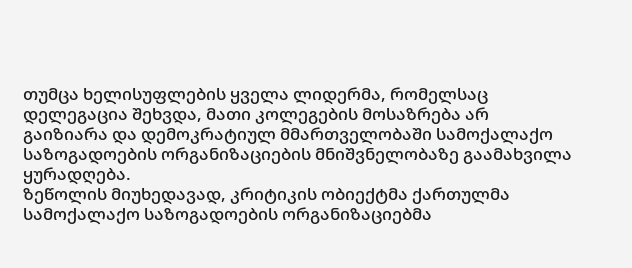თუმცა ხელისუფლების ყველა ლიდერმა, რომელსაც დელეგაცია შეხვდა, მათი კოლეგების მოსაზრება არ გაიზიარა და დემოკრატიულ მმართველობაში სამოქალაქო საზოგადოების ორგანიზაციების მნიშვნელობაზე გაამახვილა ყურადღება.
ზეწოლის მიუხედავად, კრიტიკის ობიექტმა ქართულმა სამოქალაქო საზოგადოების ორგანიზაციებმა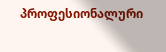პროფესიონალური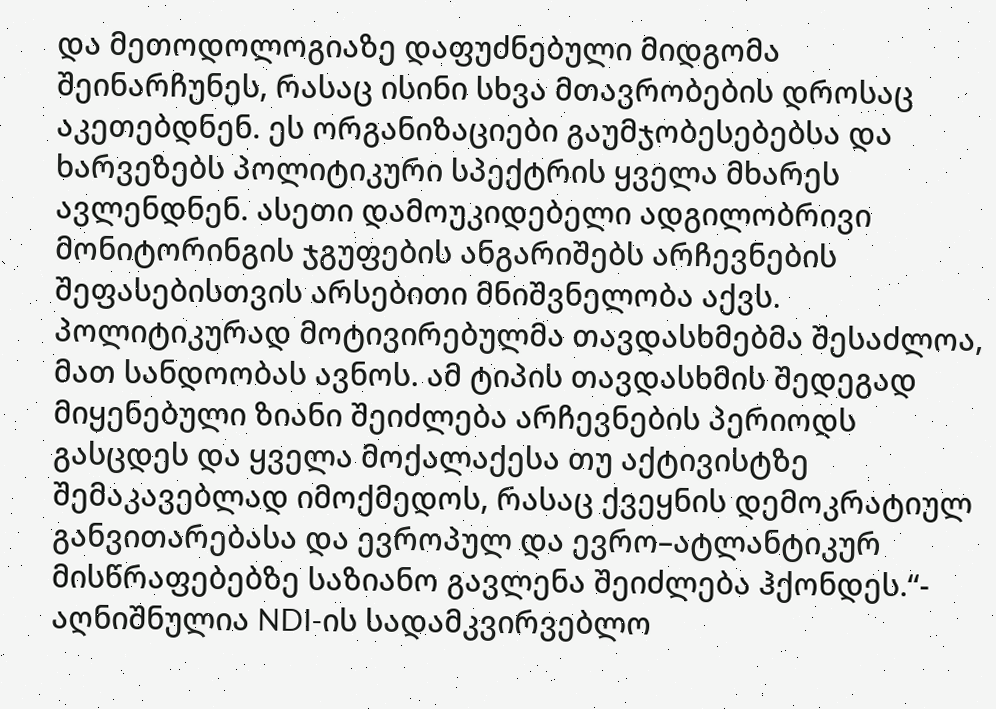და მეთოდოლოგიაზე დაფუძნებული მიდგომა შეინარჩუნეს, რასაც ისინი სხვა მთავრობების დროსაც აკეთებდნენ. ეს ორგანიზაციები გაუმჯობესებებსა და ხარვეზებს პოლიტიკური სპექტრის ყველა მხარეს ავლენდნენ. ასეთი დამოუკიდებელი ადგილობრივი მონიტორინგის ჯგუფების ანგარიშებს არჩევნების შეფასებისთვის არსებითი მნიშვნელობა აქვს. პოლიტიკურად მოტივირებულმა თავდასხმებმა შესაძლოა, მათ სანდოობას ავნოს. ამ ტიპის თავდასხმის შედეგად მიყენებული ზიანი შეიძლება არჩევნების პერიოდს გასცდეს და ყველა მოქალაქესა თუ აქტივისტზე შემაკავებლად იმოქმედოს, რასაც ქვეყნის დემოკრატიულ განვითარებასა და ევროპულ და ევრო–ატლანტიკურ მისწრაფებებზე საზიანო გავლენა შეიძლება ჰქონდეს.“- აღნიშნულია NDI-ის სადამკვირვებლო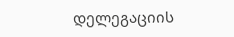დელეგაციის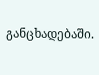განცხადებაში.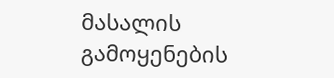მასალის გამოყენების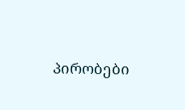პირობები